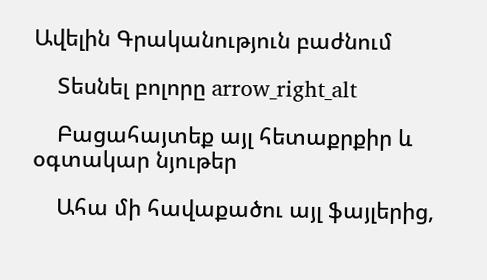Ավելին Գրականություն բաժնում

    Տեսնել բոլորը arrow_right_alt

    Բացահայտեք այլ հետաքրքիր և օգտակար նյութեր

    Ահա մի հավաքածու այլ ֆայլերից,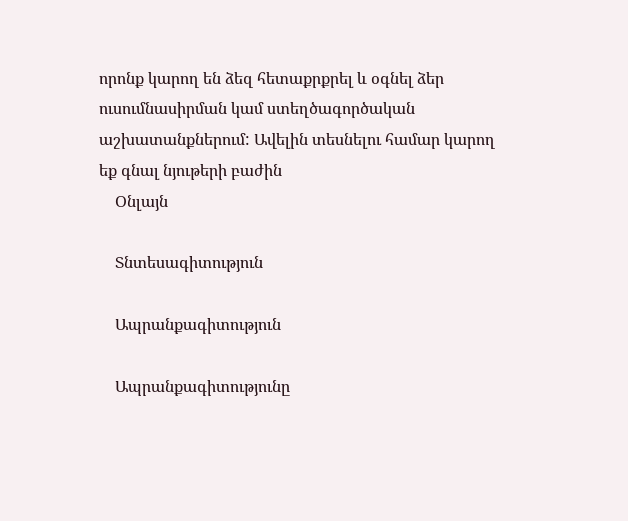որոնք կարող են ձեզ հետաքրքրել և օգնել ձեր ուսումնասիրման կամ ստեղծագործական աշխատանքներում: Ավելին տեսնելու համար կարող եք գնալ նյութերի բաժին
    Օնլայն

    Տնտեսագիտություն

    Ապրանքագիտություն

    Ապրանքագիտությունը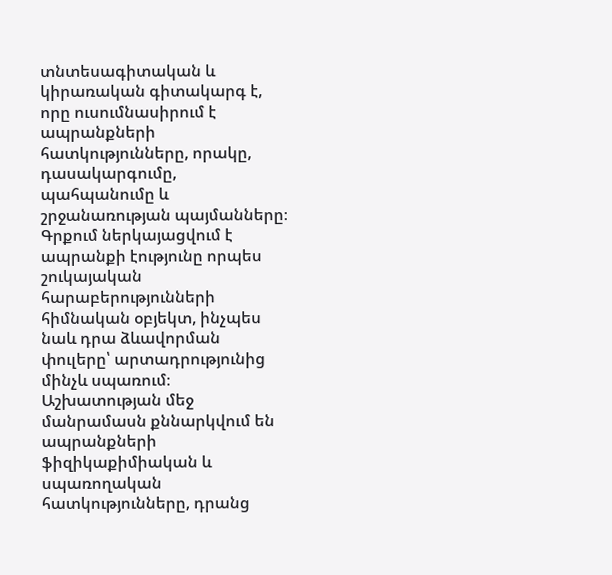տնտեսագիտական և կիրառական գիտակարգ է, որը ուսումնասիրում է ապրանքների հատկությունները, որակը, դասակարգումը, պահպանումը և շրջանառության պայմանները։ Գրքում ներկայացվում է ապրանքի էությունը որպես շուկայական հարաբերությունների հիմնական օբյեկտ, ինչպես նաև դրա ձևավորման փուլերը՝ արտադրությունից մինչև սպառում։ Աշխատության մեջ մանրամասն քննարկվում են ապրանքների ֆիզիկաքիմիական և սպառողական հատկությունները, դրանց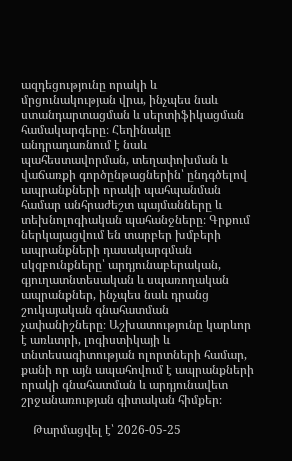ազդեցությունը որակի և մրցունակության վրա, ինչպես նաև ստանդարտացման և սերտիֆիկացման համակարգերը։ Հեղինակը անդրադառնում է նաև պահեստավորման, տեղափոխման և վաճառքի գործընթացներին՝ ընդգծելով ապրանքների որակի պահպանման համար անհրաժեշտ պայմանները և տեխնոլոգիական պահանջները։ Գրքում ներկայացվում են տարբեր խմբերի ապրանքների դասակարգման սկզբունքները՝ արդյունաբերական, գյուղատնտեսական և սպառողական ապրանքներ, ինչպես նաև դրանց շուկայական գնահատման չափանիշները։ Աշխատությունը կարևոր է առևտրի, լոգիստիկայի և տնտեսագիտության ոլորտների համար, քանի որ այն ապահովում է ապրանքների որակի գնահատման և արդյունավետ շրջանառության գիտական հիմքեր։

    Թարմացվել է՝ 2026-05-25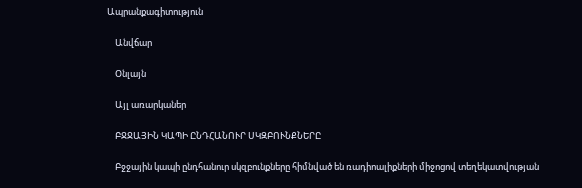Ապրանքագիտություն

    Անվճար

    Օնլայն

    Այլ առարկաներ

    ԲՋՋԱՅԻՆ ԿԱՊԻ ԸՆԴՀԱՆՈՒՐ ՍԿԶԲՈՒՆՔՆԵՐԸ

    Բջջային կապի ընդհանուր սկզբունքները հիմնված են ռադիոալիքների միջոցով տեղեկատվության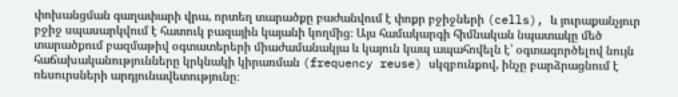փոխանցման գաղափարի վրա, որտեղ տարածքը բաժանվում է փոքր բջիջների (cells), և յուրաքանչյուր բջիջ սպասարկվում է հատուկ բազային կայանի կողմից։ Այս համակարգի հիմնական նպատակը մեծ տարածքում բազմաթիվ օգտատերերի միաժամանակյա և կայուն կապ ապահովելն է՝ օգտագործելով նույն հաճախականությունները կրկնակի կիրառման (frequency reuse) սկզբունքով, ինչը բարձրացնում է ռեսուրսների արդյունավետությունը։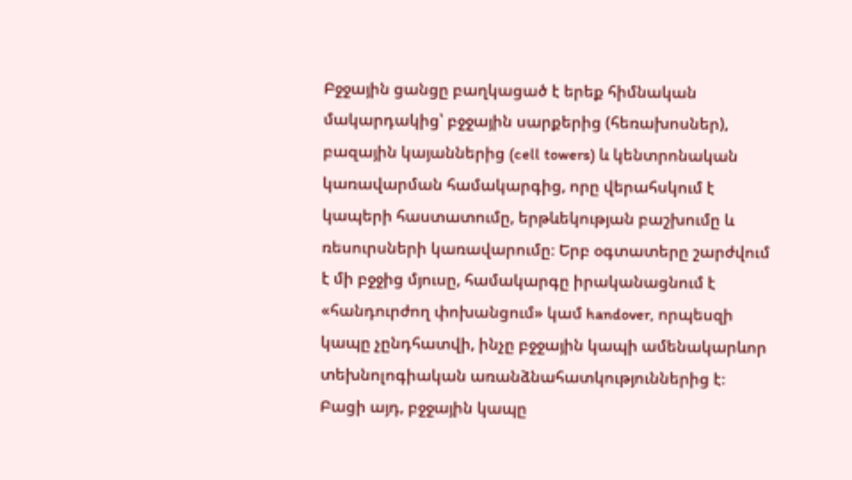Բջջային ցանցը բաղկացած է երեք հիմնական մակարդակից՝ բջջային սարքերից (հեռախոսներ), բազային կայաններից (cell towers) և կենտրոնական կառավարման համակարգից, որը վերահսկում է կապերի հաստատումը, երթևեկության բաշխումը և ռեսուրսների կառավարումը։ Երբ օգտատերը շարժվում է մի բջջից մյուսը, համակարգը իրականացնում է «հանդուրժող փոխանցում» կամ handover, որպեսզի կապը չընդհատվի, ինչը բջջային կապի ամենակարևոր տեխնոլոգիական առանձնահատկություններից է։ Բացի այդ, բջջային կապը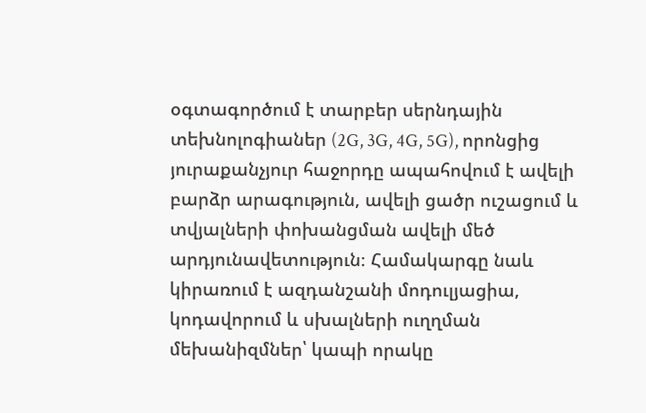օգտագործում է տարբեր սերնդային տեխնոլոգիաներ (2G, 3G, 4G, 5G), որոնցից յուրաքանչյուր հաջորդը ապահովում է ավելի բարձր արագություն, ավելի ցածր ուշացում և տվյալների փոխանցման ավելի մեծ արդյունավետություն։ Համակարգը նաև կիրառում է ազդանշանի մոդուլյացիա, կոդավորում և սխալների ուղղման մեխանիզմներ՝ կապի որակը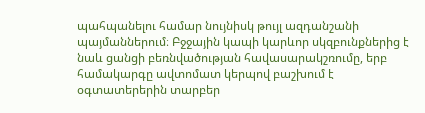պահպանելու համար նույնիսկ թույլ ազդանշանի պայմաններում։ Բջջային կապի կարևոր սկզբունքներից է նաև ցանցի բեռնվածության հավասարակշռումը, երբ համակարգը ավտոմատ կերպով բաշխում է օգտատերերին տարբեր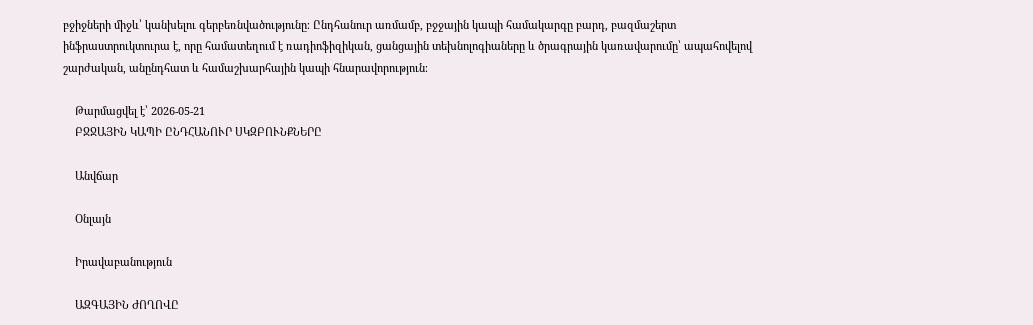բջիջների միջև՝ կանխելու գերբեռնվածությունը։ Ընդհանուր առմամբ, բջջային կապի համակարգը բարդ, բազմաշերտ ինֆրաստրուկտուրա է, որը համատեղում է ռադիոֆիզիկան, ցանցային տեխնոլոգիաները և ծրագրային կառավարումը՝ ապահովելով շարժական, անընդհատ և համաշխարհային կապի հնարավորություն։

    Թարմացվել է՝ 2026-05-21
    ԲՋՋԱՅԻՆ ԿԱՊԻ ԸՆԴՀԱՆՈՒՐ ՍԿԶԲՈՒՆՔՆԵՐԸ

    Անվճար

    Օնլայն

    Իրավաբանություն

    ԱԶԳԱՅԻՆ ԺՈՂՈՎԸ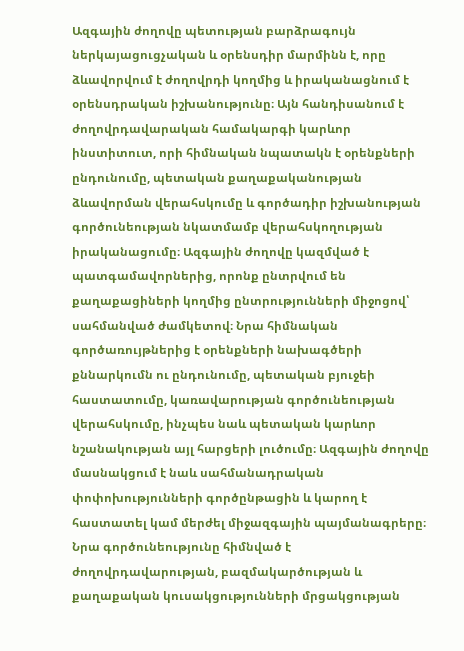Ազգային ժողովը պետության բարձրագույն ներկայացուցչական և օրենսդիր մարմինն է, որը ձևավորվում է ժողովրդի կողմից և իրականացնում է օրենսդրական իշխանությունը։ Այն հանդիսանում է ժողովրդավարական համակարգի կարևոր ինստիտուտ, որի հիմնական նպատակն է օրենքների ընդունումը, պետական քաղաքականության ձևավորման վերահսկումը և գործադիր իշխանության գործունեության նկատմամբ վերահսկողության իրականացումը։ Ազգային ժողովը կազմված է պատգամավորներից, որոնք ընտրվում են քաղաքացիների կողմից ընտրությունների միջոցով՝ սահմանված ժամկետով։ Նրա հիմնական գործառույթներից է օրենքների նախագծերի քննարկումն ու ընդունումը, պետական բյուջեի հաստատումը, կառավարության գործունեության վերահսկումը, ինչպես նաև պետական կարևոր նշանակության այլ հարցերի լուծումը։ Ազգային ժողովը մասնակցում է նաև սահմանադրական փոփոխությունների գործընթացին և կարող է հաստատել կամ մերժել միջազգային պայմանագրերը։ Նրա գործունեությունը հիմնված է ժողովրդավարության, բազմակարծության և քաղաքական կուսակցությունների մրցակցության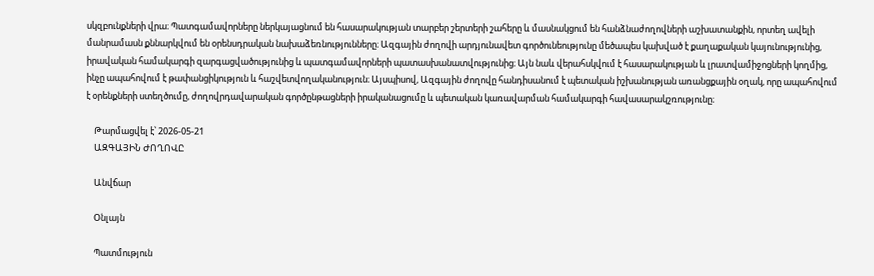սկզբունքների վրա։ Պատգամավորները ներկայացնում են հասարակության տարբեր շերտերի շահերը և մասնակցում են հանձնաժողովների աշխատանքին, որտեղ ավելի մանրամասն քննարկվում են օրենսդրական նախաձեռնությունները։ Ազգային ժողովի արդյունավետ գործունեությունը մեծապես կախված է քաղաքական կայունությունից, իրավական համակարգի զարգացվածությունից և պատգամավորների պատասխանատվությունից։ Այն նաև վերահսկվում է հասարակության և լրատվամիջոցների կողմից, ինչը ապահովում է թափանցիկություն և հաշվետվողականություն։ Այսպիսով, Ազգային ժողովը հանդիսանում է պետական իշխանության առանցքային օղակ, որը ապահովում է օրենքների ստեղծումը, ժողովրդավարական գործընթացների իրականացումը և պետական կառավարման համակարգի հավասարակշռությունը։

    Թարմացվել է՝ 2026-05-21
    ԱԶԳԱՅԻՆ ԺՈՂՈՎԸ

    Անվճար

    Օնլայն

    Պատմություն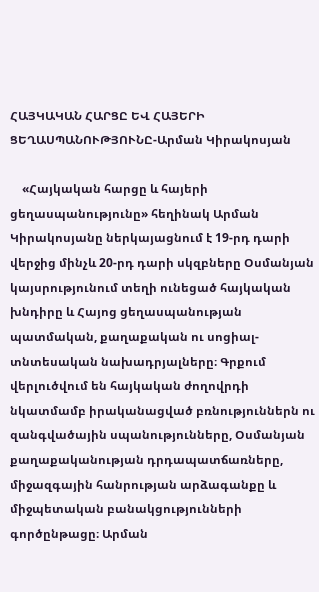ՀԱՅԿԱԿԱՆ ՀԱՐՑԸ ԵՎ ՀԱՅԵՐԻ ՑԵՂԱՍՊԱՆՈՒԹՅՈՒՆԸ-Արման Կիրակոսյան

    «Հայկական հարցը և հայերի ցեղասպանությունը» հեղինակ Արման Կիրակոսյանը ներկայացնում է 19-րդ դարի վերջից մինչև 20-րդ դարի սկզբները Օսմանյան կայսրությունում տեղի ունեցած հայկական խնդիրը և Հայոց ցեղասպանության պատմական, քաղաքական ու սոցիալ-տնտեսական նախադրյալները։ Գրքում վերլուծվում են հայկական ժողովրդի նկատմամբ իրականացված բռնություններն ու զանգվածային սպանությունները, Օսմանյան քաղաքականության դրդապատճառները, միջազգային հանրության արձագանքը և միջպետական բանակցությունների գործընթացը։ Արման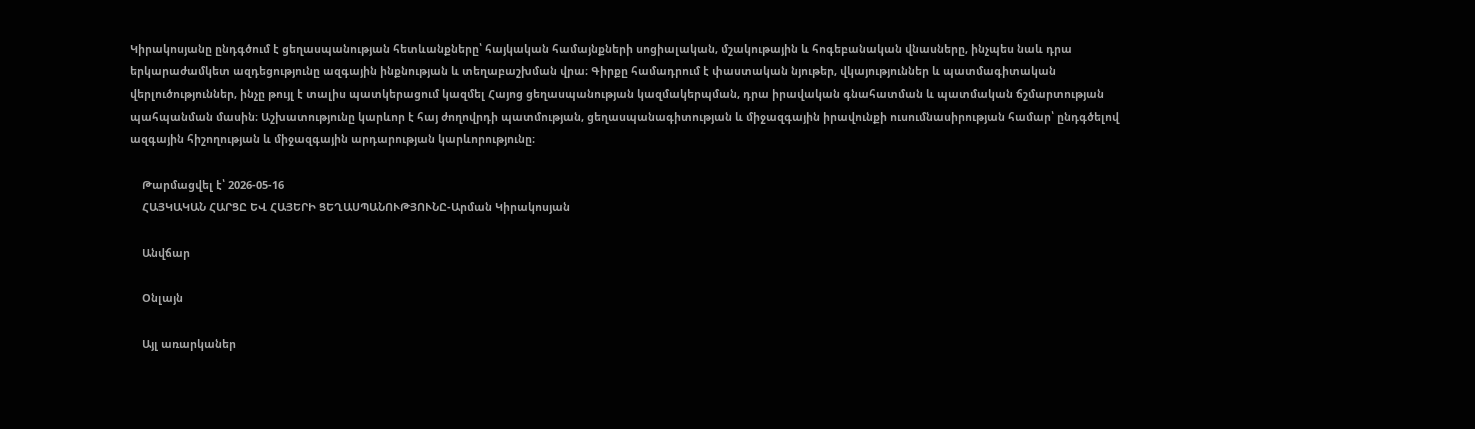Կիրակոսյանը ընդգծում է ցեղասպանության հետևանքները՝ հայկական համայնքների սոցիալական, մշակութային և հոգեբանական վնասները, ինչպես նաև դրա երկարաժամկետ ազդեցությունը ազգային ինքնության և տեղաբաշխման վրա։ Գիրքը համադրում է փաստական նյութեր, վկայություններ և պատմագիտական վերլուծություններ, ինչը թույլ է տալիս պատկերացում կազմել Հայոց ցեղասպանության կազմակերպման, դրա իրավական գնահատման և պատմական ճշմարտության պահպանման մասին։ Աշխատությունը կարևոր է հայ ժողովրդի պատմության, ցեղասպանագիտության և միջազգային իրավունքի ուսումնասիրության համար՝ ընդգծելով ազգային հիշողության և միջազգային արդարության կարևորությունը։

    Թարմացվել է՝ 2026-05-16
    ՀԱՅԿԱԿԱՆ ՀԱՐՑԸ ԵՎ ՀԱՅԵՐԻ ՑԵՂԱՍՊԱՆՈՒԹՅՈՒՆԸ-Արման Կիրակոսյան

    Անվճար

    Օնլայն

    Այլ առարկաներ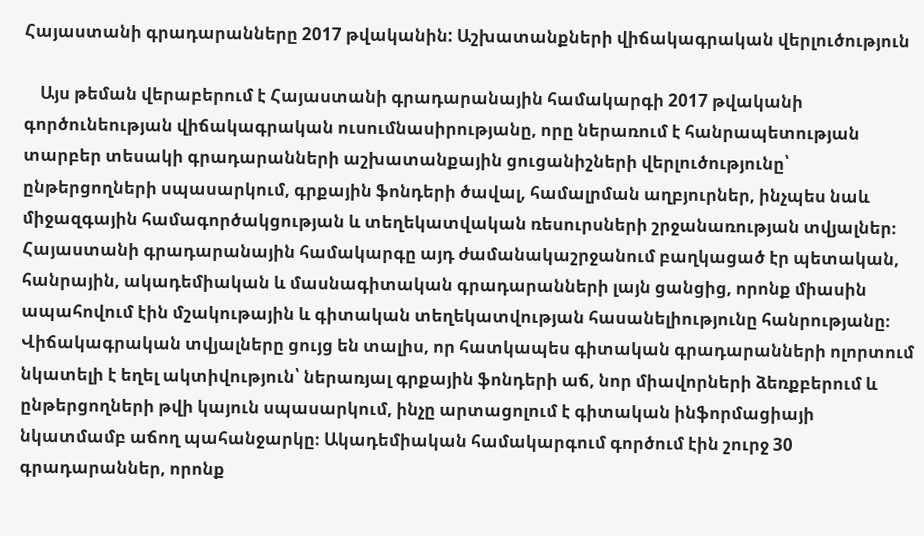Հայաստանի գրադարանները 2017 թվականին: Աշխատանքների վիճակագրական վերլուծություն

    Այս թեման վերաբերում է Հայաստանի գրադարանային համակարգի 2017 թվականի գործունեության վիճակագրական ուսումնասիրությանը, որը ներառում է հանրապետության տարբեր տեսակի գրադարանների աշխատանքային ցուցանիշների վերլուծությունը՝ ընթերցողների սպասարկում, գրքային ֆոնդերի ծավալ, համալրման աղբյուրներ, ինչպես նաև միջազգային համագործակցության և տեղեկատվական ռեսուրսների շրջանառության տվյալներ։ Հայաստանի գրադարանային համակարգը այդ ժամանակաշրջանում բաղկացած էր պետական, հանրային, ակադեմիական և մասնագիտական գրադարանների լայն ցանցից, որոնք միասին ապահովում էին մշակութային և գիտական տեղեկատվության հասանելիությունը հանրությանը։ Վիճակագրական տվյալները ցույց են տալիս, որ հատկապես գիտական գրադարանների ոլորտում նկատելի է եղել ակտիվություն՝ ներառյալ գրքային ֆոնդերի աճ, նոր միավորների ձեռքբերում և ընթերցողների թվի կայուն սպասարկում, ինչը արտացոլում է գիտական ինֆորմացիայի նկատմամբ աճող պահանջարկը։ Ակադեմիական համակարգում գործում էին շուրջ 30 գրադարաններ, որոնք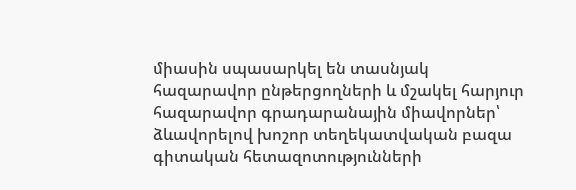միասին սպասարկել են տասնյակ հազարավոր ընթերցողների և մշակել հարյուր հազարավոր գրադարանային միավորներ՝ ձևավորելով խոշոր տեղեկատվական բազա գիտական հետազոտությունների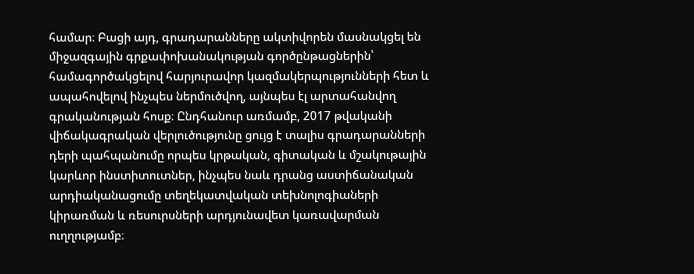համար։ Բացի այդ, գրադարանները ակտիվորեն մասնակցել են միջազգային գրքափոխանակության գործընթացներին՝ համագործակցելով հարյուրավոր կազմակերպությունների հետ և ապահովելով ինչպես ներմուծվող, այնպես էլ արտահանվող գրականության հոսք։ Ընդհանուր առմամբ, 2017 թվականի վիճակագրական վերլուծությունը ցույց է տալիս գրադարանների դերի պահպանումը որպես կրթական, գիտական և մշակութային կարևոր ինստիտուտներ, ինչպես նաև դրանց աստիճանական արդիականացումը տեղեկատվական տեխնոլոգիաների կիրառման և ռեսուրսների արդյունավետ կառավարման ուղղությամբ։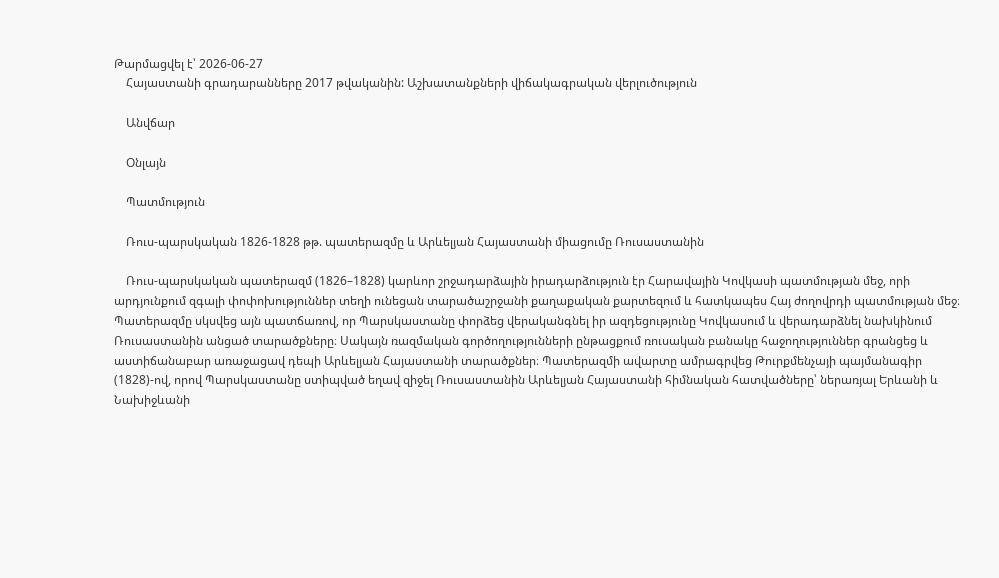Թարմացվել է՝ 2026-06-27
    Հայաստանի գրադարանները 2017 թվականին: Աշխատանքների վիճակագրական վերլուծություն

    Անվճար

    Օնլայն

    Պատմություն

    Ռուս-պարսկական 1826-1828 թթ. պատերազմը և Արևելյան Հայաստանի միացումը Ռուսաստանին

    Ռուս-պարսկական պատերազմ (1826–1828) կարևոր շրջադարձային իրադարձություն էր Հարավային Կովկասի պատմության մեջ, որի արդյունքում զգալի փոփոխություններ տեղի ունեցան տարածաշրջանի քաղաքական քարտեզում և հատկապես Հայ ժողովրդի պատմության մեջ։ Պատերազմը սկսվեց այն պատճառով, որ Պարսկաստանը փորձեց վերականգնել իր ազդեցությունը Կովկասում և վերադարձնել նախկինում Ռուսաստանին անցած տարածքները։ Սակայն ռազմական գործողությունների ընթացքում ռուսական բանակը հաջողություններ գրանցեց և աստիճանաբար առաջացավ դեպի Արևելյան Հայաստանի տարածքներ։ Պատերազմի ավարտը ամրագրվեց Թուրքմենչայի պայմանագիր (1828)-ով, որով Պարսկաստանը ստիպված եղավ զիջել Ռուսաստանին Արևելյան Հայաստանի հիմնական հատվածները՝ ներառյալ Երևանի և Նախիջևանի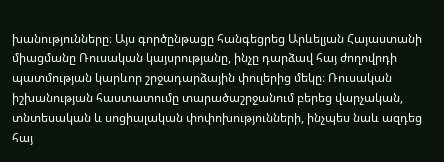խանությունները։ Այս գործընթացը հանգեցրեց Արևելյան Հայաստանի միացմանը Ռուսական կայսրությանը, ինչը դարձավ հայ ժողովրդի պատմության կարևոր շրջադարձային փուլերից մեկը։ Ռուսական իշխանության հաստատումը տարածաշրջանում բերեց վարչական, տնտեսական և սոցիալական փոփոխությունների, ինչպես նաև ազդեց հայ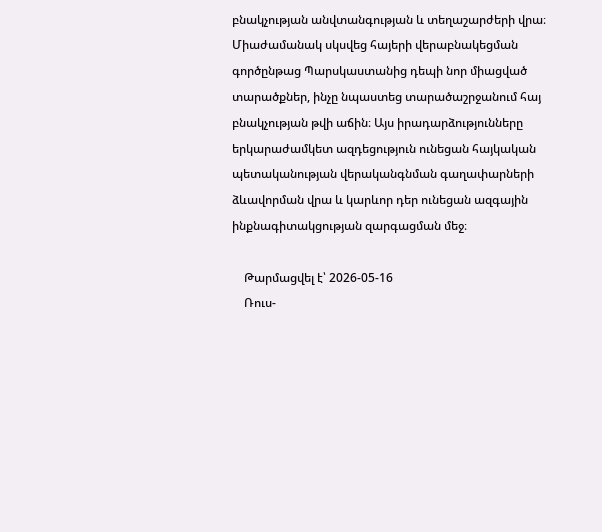բնակչության անվտանգության և տեղաշարժերի վրա։ Միաժամանակ սկսվեց հայերի վերաբնակեցման գործընթաց Պարսկաստանից դեպի նոր միացված տարածքներ, ինչը նպաստեց տարածաշրջանում հայ բնակչության թվի աճին։ Այս իրադարձությունները երկարաժամկետ ազդեցություն ունեցան հայկական պետականության վերականգնման գաղափարների ձևավորման վրա և կարևոր դեր ունեցան ազգային ինքնագիտակցության զարգացման մեջ։

    Թարմացվել է՝ 2026-05-16
    Ռուս-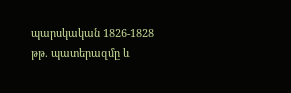պարսկական 1826-1828 թթ. պատերազմը և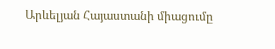Արևելյան Հայաստանի միացումը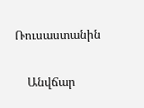Ռուսաստանին

    Անվճար